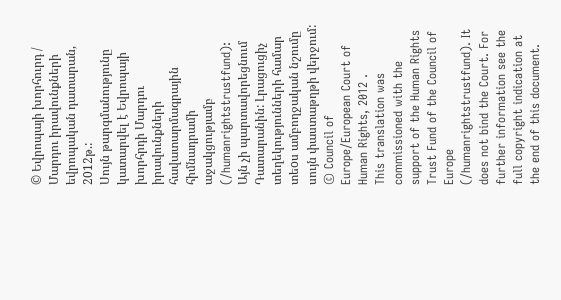© Եվրոպայի խորհուրդ / Մարդու իրավունքների եվրոպական դատարան, 2012թ.:
Սույն թարգմանությունը կատարվել է Եվրոպայի խորհրդի Մարդու իրավունքների հավատարմագրային հիմնադրամի աջակցությամբ (/humanrightstrustfund): Այն չի պարտավորեցնում Դատարանին: Լրացուցիչ տեղեկությունների համար տեoս ամբողջական նշումը սույն փաստաթղթի վերջում:
© Council of Europe/European Court of Human Rights, 2012 .
This translation was commissioned with the support of the Human Rights Trust Fund of the Council of Europe (/humanrightstrustfund). It does not bind the Court. For further information see the full copyright indication at the end of this document.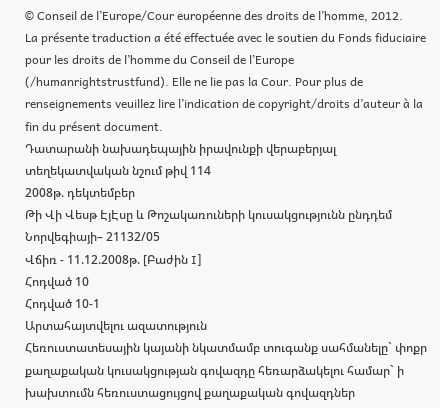© Conseil de l’Europe/Cour européenne des droits de l’homme, 2012.
La présente traduction a été effectuée avec le soutien du Fonds fiduciaire pour les droits de l’homme du Conseil de l’Europe (/humanrightstrustfund). Elle ne lie pas la Cour. Pour plus de renseignements veuillez lire l’indication de copyright/droits d’auteur à la fin du présent document.
Դատարանի նախադեպային իրավունքի վերաբերյալ տեղեկատվական նշում թիվ 114
2008թ. դեկտեմբեր
Թի Վի Վեսթ ԷյԷսը և Թոշակառուների կուսակցությունն ընդդեմ Նորվեգիայի– 21132/05
Վճիռ - 11.12.2008թ. [Բաժին I]
Հոդված 10
Հոդված 10-1
Արտահայտվելու ազատություն
Հեռուստատեսային կայանի նկատմամբ տուգանք սահմանելը` փոքր քաղաքական կուսակցության գովազդը հեռարձակելու համար` ի խախտումն հեռուստացույցով քաղաքական գովազդներ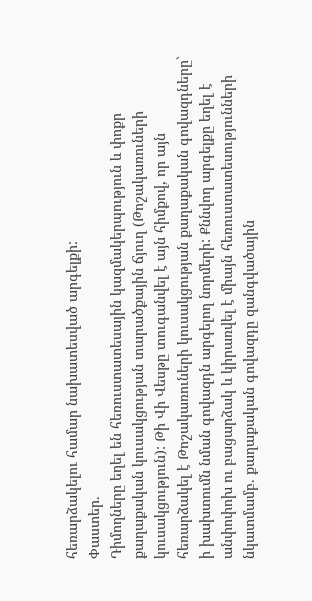հեռարձակելու համար նախատեսված արգելքի:
Փաստեր.
Դիմողները եղել են հեռուստատեսային կազմակերպություն և փոքր քաղաքական կուսակցության տարածքային ճյուղ (Թոշակառուների կուսակցություն): Թի Վի Վեսթը տուգանվել է այն հիմքով, որ այն հեռարձակել է Թոշակառուների կուսակցության քաղաքական գովազդները` ի խախտումն նման գովազդն արգելող նորմերի: Քննվող արգելքը եղել է անփոփոխ ու բացարձակ և կիրառվել է միայն հեռուստատեսությունների նկատմամբ. քաղաքական գովազդը զանգվածային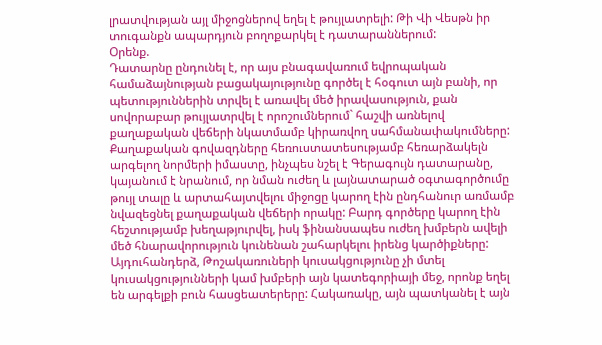լրատվության այլ միջոցներով եղել է թույլատրելի: Թի Վի Վեսթն իր տուգանքն ապարդյուն բողոքարկել է դատարաններում:
Օրենք.
Դատարնը ընդունել է, որ այս բնագավառում եվրոպական համաձայնության բացակայությունը գործել է հօգուտ այն բանի, որ պետություններին տրվել է առավել մեծ իրավասություն, քան սովորաբար թույլատրվել է որոշումներում` հաշվի առնելով քաղաքական վեճերի նկատմամբ կիրառվող սահմանափակումները: Քաղաքական գովազդները հեռուստատեսությամբ հեռարձակելն արգելող նորմերի իմաստը, ինչպես նշել է Գերագույն դատարանը, կայանում է նրանում, որ նման ուժեղ և լայնատարած օգտագործումը թույլ տալը և արտահայտվելու միջոցը կարող էին ընդհանուր առմամբ նվազեցնել քաղաքական վեճերի որակը: Բարդ գործերը կարող էին հեշտությամբ խեղաթյուրվել, իսկ ֆինանսապես ուժեղ խմբերն ավելի մեծ հնարավորություն կունենան շահարկելու իրենց կարծիքները: Այդուհանդերձ, Թոշակառուների կուսակցությունը չի մտել կուսակցությունների կամ խմբերի այն կատեգորիայի մեջ, որոնք եղել են արգելքի բուն հասցեատերերը: Հակառակը, այն պատկանել է այն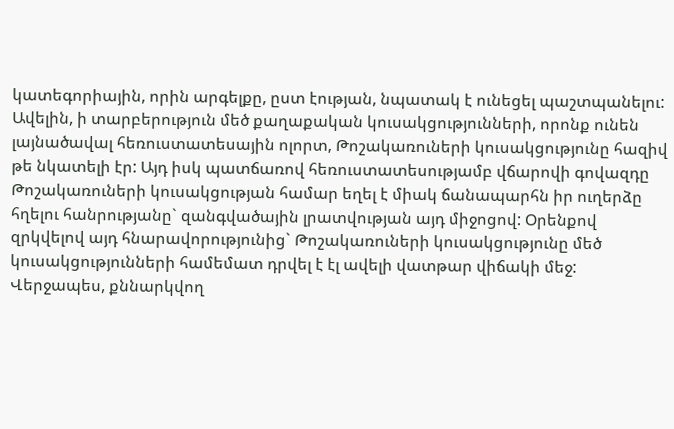կատեգորիային, որին արգելքը, ըստ էության, նպատակ է ունեցել պաշտպանելու: Ավելին, ի տարբերություն մեծ քաղաքական կուսակցությունների, որոնք ունեն լայնածավալ հեռուստատեսային ոլորտ, Թոշակառուների կուսակցությունը հազիվ թե նկատելի էր: Այդ իսկ պատճառով հեռուստատեսությամբ վճարովի գովազդը Թոշակառուների կուսակցության համար եղել է միակ ճանապարհն իր ուղերձը հղելու հանրությանը` զանգվածային լրատվության այդ միջոցով: Օրենքով զրկվելով այդ հնարավորությունից` Թոշակառուների կուսակցությունը մեծ կուսակցությունների համեմատ դրվել է էլ ավելի վատթար վիճակի մեջ: Վերջապես, քննարկվող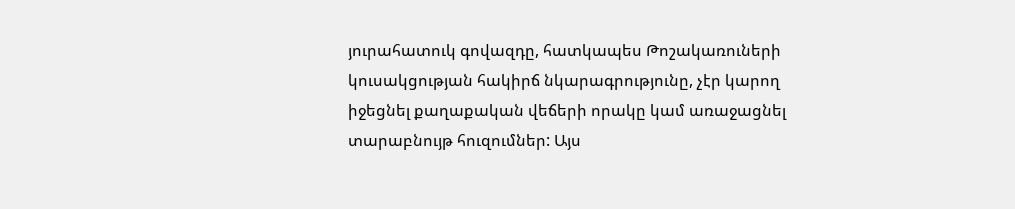յուրահատուկ գովազդը, հատկապես Թոշակառուների կուսակցության հակիրճ նկարագրությունը, չէր կարող իջեցնել քաղաքական վեճերի որակը կամ առաջացնել տարաբնույթ հուզումներ: Այս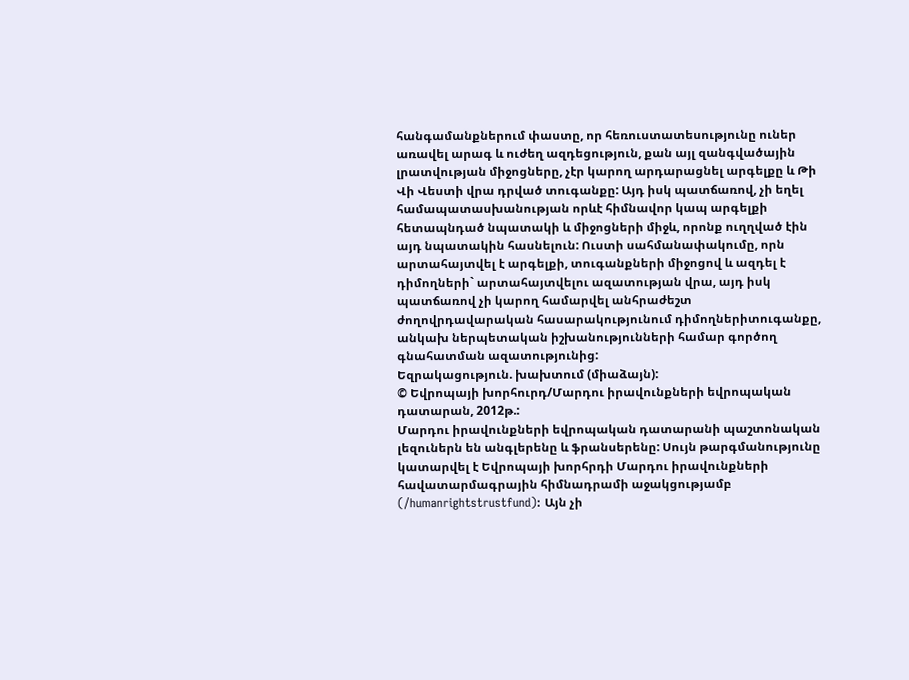հանգամանքներում փաստը, որ հեռուստատեսությունը ուներ առավել արագ և ուժեղ ազդեցություն, քան այլ զանգվածային լրատվության միջոցները, չէր կարող արդարացնել արգելքը և Թի Վի Վեստի վրա դրված տուգանքը: Այդ իսկ պատճառով, չի եղել համապատասխանության որևէ հիմնավոր կապ արգելքի հետապնդած նպատակի և միջոցների միջև, որոնք ուղղված էին այդ նպատակին հասնելուն: Ուստի սահմանափակումը, որն արտահայտվել է արգելքի, տուգանքների միջոցով և ազդել է դիմողների` արտահայտվելու ազատության վրա, այդ իսկ պատճառով չի կարող համարվել անհրաժեշտ ժողովրդավարական հասարակությունում դիմողներիտուգանքը, անկախ ներպետական իշխանությունների համար գործող գնահատման ազատությունից:
Եզրակացություն. խախտում (միաձայն):
© Եվրոպայի խորհուրդ/Մարդու իրավունքների եվրոպական դատարան, 2012թ.:
Մարդու իրավունքների եվրոպական դատարանի պաշտոնական լեզուներն են անգլերենը և ֆրանսերենը: Սույն թարգմանությունը կատարվել է Եվրոպայի խորհրդի Մարդու իրավունքների հավատարմագրային հիմնադրամի աջակցությամբ (/humanrightstrustfund): Այն չի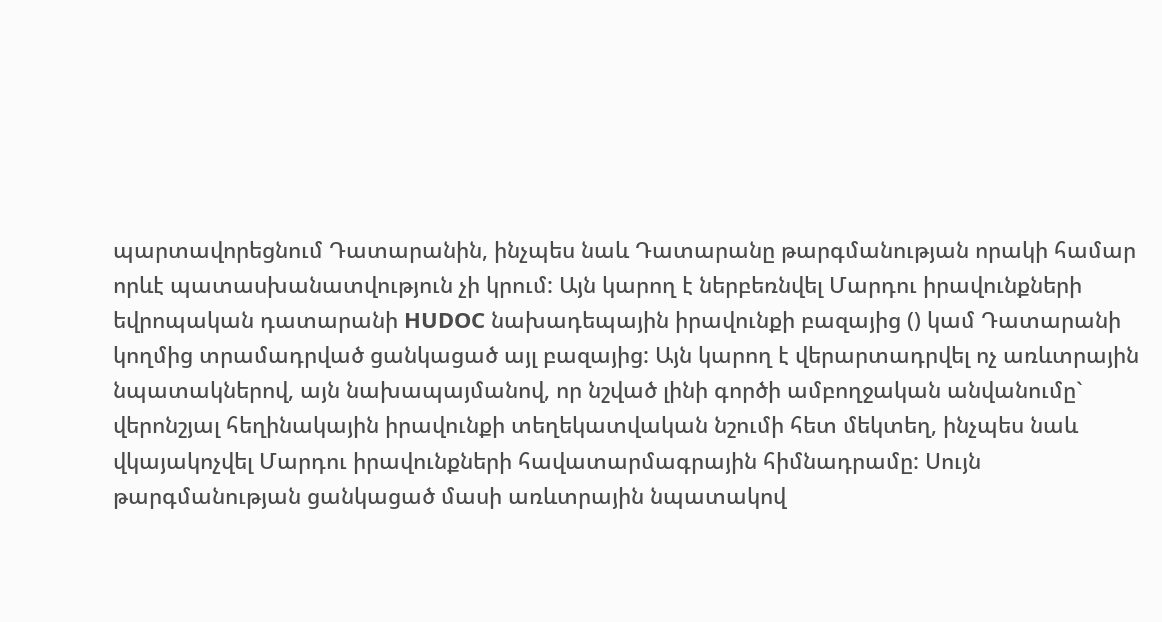պարտավորեցնում Դատարանին, ինչպես նաև Դատարանը թարգմանության որակի համար որևէ պատասխանատվություն չի կրում: Այն կարող է ներբեռնվել Մարդու իրավունքների եվրոպական դատարանի HUDOC նախադեպային իրավունքի բազայից () կամ Դատարանի կողմից տրամադրված ցանկացած այլ բազայից: Այն կարող է վերարտադրվել ոչ առևտրային նպատակներով, այն նախապայմանով, որ նշված լինի գործի ամբողջական անվանումը` վերոնշյալ հեղինակային իրավունքի տեղեկատվական նշումի հետ մեկտեղ, ինչպես նաև վկայակոչվել Մարդու իրավունքների հավատարմագրային հիմնադրամը: Սույն թարգմանության ցանկացած մասի առևտրային նպատակով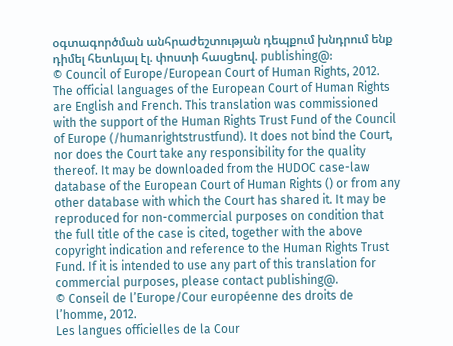օգտագործման անհրաժեշտության դեպքում խնդրում ենք դիմել հետևյալ էլ. փոստի հասցեով. publishing@:
© Council of Europe/European Court of Human Rights, 2012.
The official languages of the European Court of Human Rights are English and French. This translation was commissioned with the support of the Human Rights Trust Fund of the Council of Europe (/humanrightstrustfund). It does not bind the Court, nor does the Court take any responsibility for the quality thereof. It may be downloaded from the HUDOC case-law database of the European Court of Human Rights () or from any other database with which the Court has shared it. It may be reproduced for non-commercial purposes on condition that the full title of the case is cited, together with the above copyright indication and reference to the Human Rights Trust Fund. If it is intended to use any part of this translation for commercial purposes, please contact publishing@.
© Conseil de l’Europe/Cour européenne des droits de l’homme, 2012.
Les langues officielles de la Cour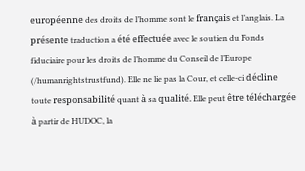européenne des droits de l’homme sont le français et l’anglais. La présente traduction a été effectuée avec le soutien du Fonds fiduciaire pour les droits de l’homme du Conseil de l’Europe (/humanrightstrustfund). Elle ne lie pas la Cour, et celle-ci décline toute responsabilité quant à sa qualité. Elle peut être téléchargée à partir de HUDOC, la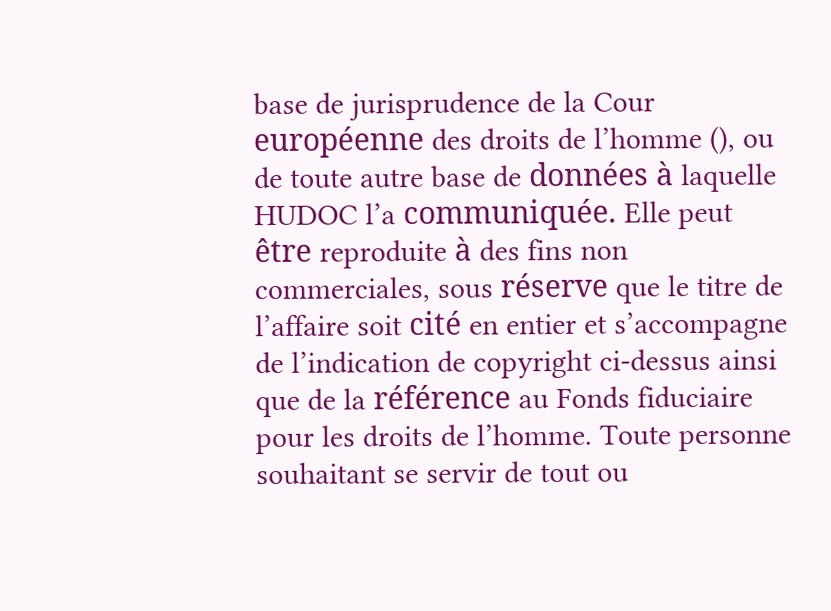base de jurisprudence de la Cour européenne des droits de l’homme (), ou de toute autre base de données à laquelle HUDOC l’a communiquée. Elle peut être reproduite à des fins non commerciales, sous réserve que le titre de l’affaire soit cité en entier et s’accompagne de l’indication de copyright ci-dessus ainsi que de la référence au Fonds fiduciaire pour les droits de l’homme. Toute personne souhaitant se servir de tout ou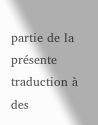partie de la présente traduction à des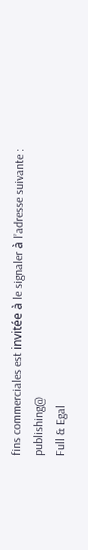fins commerciales est invitée à le signaler à l’adresse suivante : publishing@
Full & Egal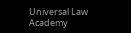Universal Law Academy